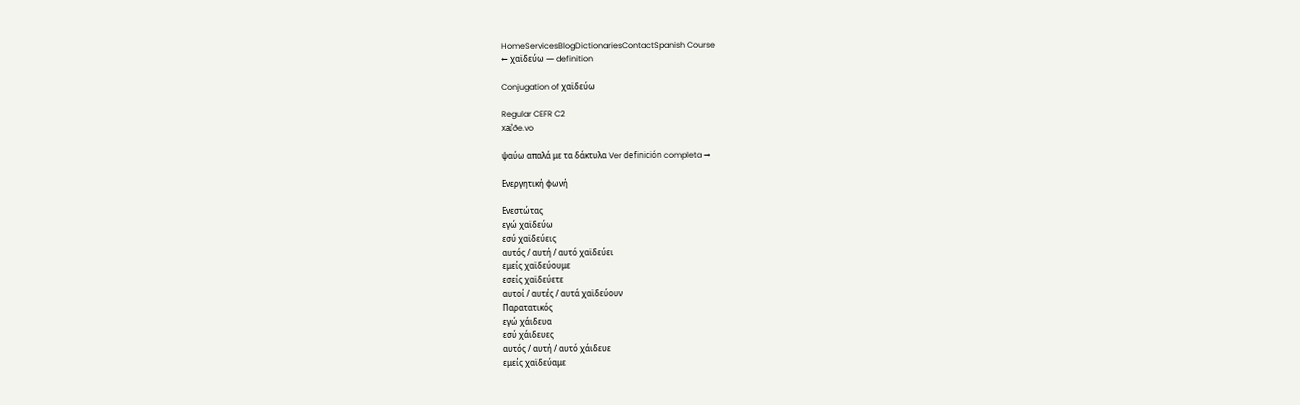HomeServicesBlogDictionariesContactSpanish Course
← χαϊδεύω — definition

Conjugation of χαϊδεύω

Regular CEFR C2
xai̯ˈðe.vo

ψαύω απαλά με τα δάκτυλα Ver definición completa →

Ενεργητική φωνή

Ενεστώτας
εγώ χαϊδεύω
εσύ χαϊδεύεις
αυτός / αυτή / αυτό χαϊδεύει
εμείς χαϊδεύουμε
εσείς χαϊδεύετε
αυτοί / αυτές / αυτά χαϊδεύουν
Παρατατικός
εγώ χάιδευα
εσύ χάιδευες
αυτός / αυτή / αυτό χάιδευε
εμείς χαϊδεύαμε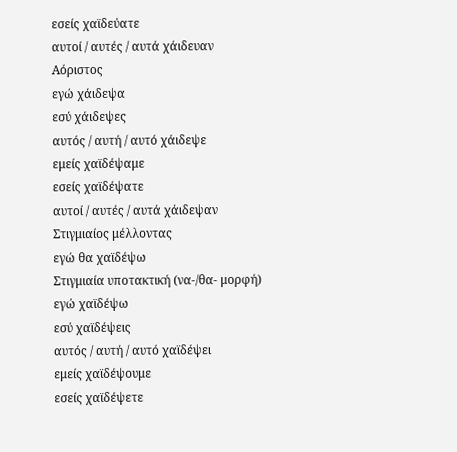εσείς χαϊδεύατε
αυτοί / αυτές / αυτά χάιδευαν
Αόριστος
εγώ χάιδεψα
εσύ χάιδεψες
αυτός / αυτή / αυτό χάιδεψε
εμείς χαϊδέψαμε
εσείς χαϊδέψατε
αυτοί / αυτές / αυτά χάιδεψαν
Στιγμιαίος μέλλοντας
εγώ θα χαϊδέψω
Στιγμιαία υποτακτική (να-/θα- μορφή)
εγώ χαϊδέψω
εσύ χαϊδέψεις
αυτός / αυτή / αυτό χαϊδέψει
εμείς χαϊδέψουμε
εσείς χαϊδέψετε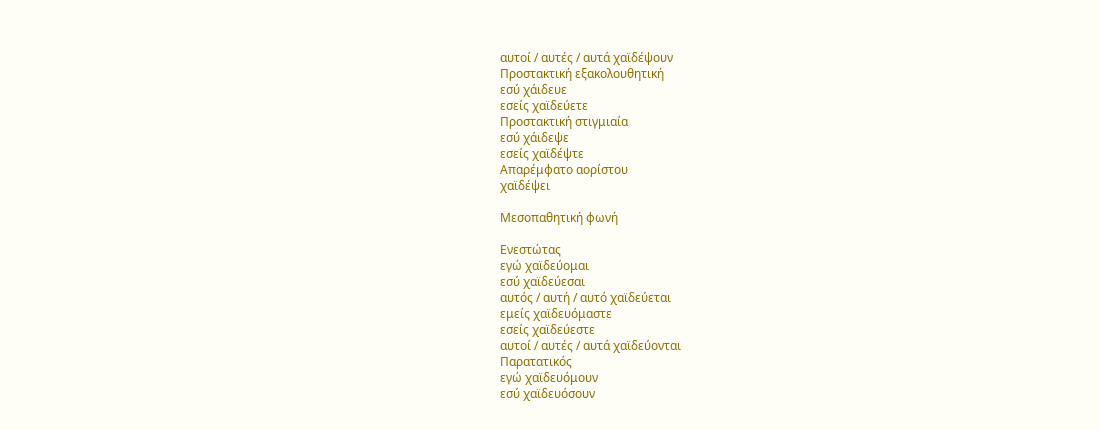αυτοί / αυτές / αυτά χαϊδέψουν
Προστακτική εξακολουθητική
εσύ χάιδευε
εσείς χαϊδεύετε
Προστακτική στιγμιαία
εσύ χάιδεψε
εσείς χαϊδέψτε
Απαρέμφατο αορίστου
χαϊδέψει

Μεσοπαθητική φωνή

Ενεστώτας
εγώ χαϊδεύομαι
εσύ χαϊδεύεσαι
αυτός / αυτή / αυτό χαϊδεύεται
εμείς χαϊδευόμαστε
εσείς χαϊδεύεστε
αυτοί / αυτές / αυτά χαϊδεύονται
Παρατατικός
εγώ χαϊδευόμουν
εσύ χαϊδευόσουν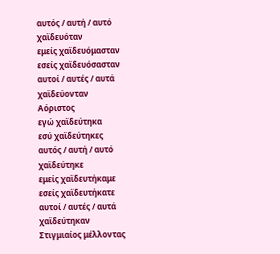αυτός / αυτή / αυτό χαϊδευόταν
εμείς χαϊδευόμασταν
εσείς χαϊδευόσασταν
αυτοί / αυτές / αυτά χαϊδεύονταν
Αόριστος
εγώ χαϊδεύτηκα
εσύ χαϊδεύτηκες
αυτός / αυτή / αυτό χαϊδεύτηκε
εμείς χαϊδευτήκαμε
εσείς χαϊδευτήκατε
αυτοί / αυτές / αυτά χαϊδεύτηκαν
Στιγμιαίος μέλλοντας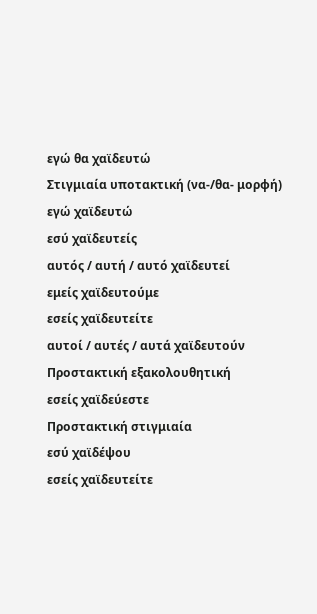εγώ θα χαϊδευτώ
Στιγμιαία υποτακτική (να-/θα- μορφή)
εγώ χαϊδευτώ
εσύ χαϊδευτείς
αυτός / αυτή / αυτό χαϊδευτεί
εμείς χαϊδευτούμε
εσείς χαϊδευτείτε
αυτοί / αυτές / αυτά χαϊδευτούν
Προστακτική εξακολουθητική
εσείς χαϊδεύεστε
Προστακτική στιγμιαία
εσύ χαϊδέψου
εσείς χαϊδευτείτε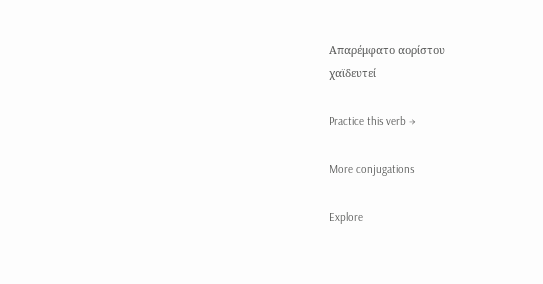Απαρέμφατο αορίστου
χαϊδευτεί

Practice this verb →

More conjugations

Explore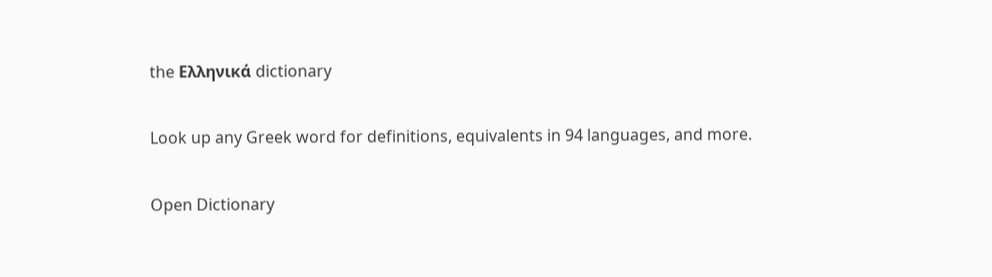the Ελληνικά dictionary

Look up any Greek word for definitions, equivalents in 94 languages, and more.

Open Dictionary